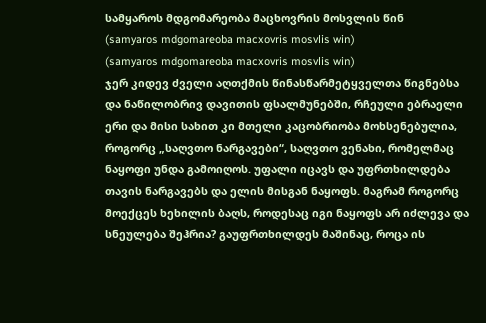სამყაროს მდგომარეობა მაცხოვრის მოსვლის წინ
(samyaros mdgomareoba macxovris mosvlis win)
(samyaros mdgomareoba macxovris mosvlis win)
ჯერ კიდევ ძველი აღთქმის წინასწარმეტყველთა წიგნებსა და ნაწილობრივ დავითის ფსალმუნებში, რჩეული ებრაელი ერი და მისი სახით კი მთელი კაცობრიობა მოხსენებულია, როგორც „საღვთო ნარგავები“, საღვთო ვენახი, რომელმაც ნაყოფი უნდა გამოიღოს. უფალი იცავს და უფრთხილდება თავის ნარგავებს და ელის მისგან ნაყოფს. მაგრამ როგორც მოექცეს ხეხილის ბაღს, როდესაც იგი ნაყოფს არ იძლევა და სნეულება შეჰრია? გაუფრთხილდეს მაშინაც, როცა ის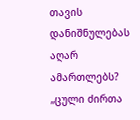თავის დანიშნულებას აღარ ამართლებს?
„ცული ძირთა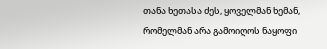თანა ხეთასა ძეს, ყოველმან ხემან, რომელმან არა გამოიღოს ნაყოფი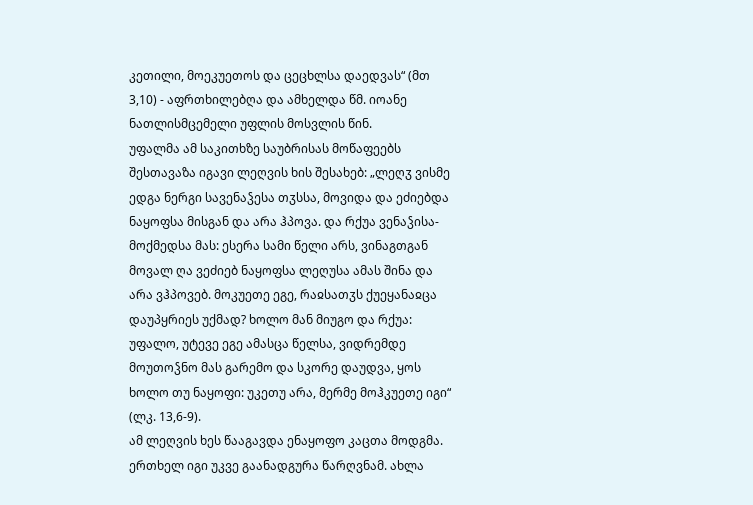კეთილი, მოეკუეთოს და ცეცხლსა დაედვას“ (მთ 3,10) - აფრთხილებღა და ამხელდა წმ. იოანე ნათლისმცემელი უფლის მოსვლის წინ.
უფალმა ამ საკითხზე საუბრისას მოწაფეებს შესთავაზა იგავი ლეღვის ხის შესახებ: „ლეღჳ ვისმე ედგა ნერგი სავენაჴესა თჳსსა, მოვიდა და ეძიებდა ნაყოფსა მისგან და არა ჰპოვა. და რქუა ვენაჴისა-მოქმედსა მას: ესერა სამი წელი არს, ვინაგთგან მოვალ ღა ვეძიებ ნაყოფსა ლეღუსა ამას შინა და არა ვჰპოვებ. მოკუეთე ეგე, რაჲსათჳს ქუეყანაჲცა დაუპყრიეს უქმად? ხოლო მან მიუგო და რქუა: უფალო, უტევე ეგე ამასცა წელსა, ვიდრემდე მოუთოჴნო მას გარემო და სკორე დაუდვა, ყოს ხოლო თუ ნაყოფი: უკეთუ არა, მერმე მოჰკუეთე იგი“ (ლკ. 13,6-9).
ამ ლეღვის ხეს წააგავდა ენაყოფო კაცთა მოდგმა. ერთხელ იგი უკვე გაანადგურა წარღვნამ. ახლა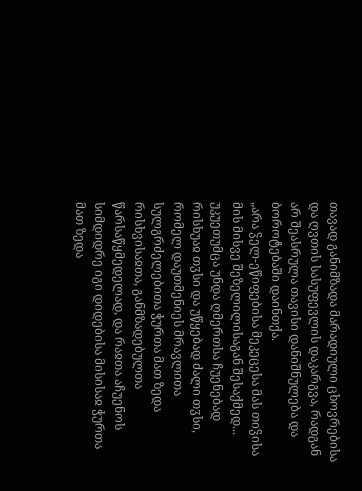თავად განიმზადა მარადიული ცხოვრებისა და ღვთის სასუფევლის დაკარგვა, რადგან არ შეასრულა თავისი დანიშნულება და ბოროტებაში დაინთქა.
„არა ჴელ-ეწიფებისა მეკეცესა მას თიჴისა მის მისვე შეზელილისაგან შესაქმედ... უკუეთუმცა უნდა ღმერთსა ჩუენებად რისხუაჲ თჳსი და უწყებად ძალი თჳსი, რომელ დაუთმენიეს მრავლითა სულგრძელებითა ჭურთა მათ ზედა რისხვისაჲთა, განმზადებულთა წარსაწყმედელად, და რაჲთა აჩუენოს სიმდიდრე იგი დიდებისა მისისაჲ ჭურთა მათ ზედა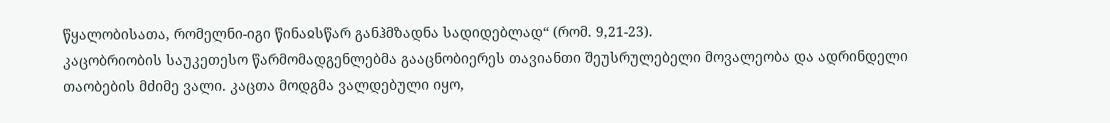წყალობისათა, რომელნი-იგი წინაჲსწარ განჰმზადნა სადიდებლად“ (რომ. 9,21-23).
კაცობრიობის საუკეთესო წარმომადგენლებმა გააცნობიერეს თავიანთი შეუსრულებელი მოვალეობა და ადრინდელი თაობების მძიმე ვალი. კაცთა მოდგმა ვალდებული იყო,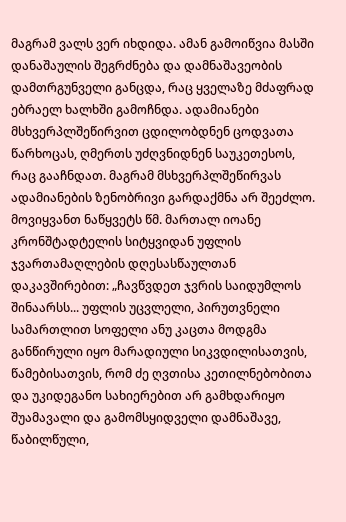მაგრამ ვალს ვერ იხდიდა. ამან გამოიწვია მასში დანაშაულის შეგრძნება და დამნაშავეობის დამთრგუნველი განცდა, რაც ყველაზე მძაფრად ებრაელ ხალხში გამოჩნდა. ადამიანები მსხვერპლშეწირვით ცდილობდნენ ცოდვათა წარხოცას, ღმერთს უძღვნიდნენ საუკეთესოს, რაც გააჩნდათ. მაგრამ მსხვერპლშეწირვას ადამიანების ზენობრივი გარდაქმნა არ შეეძლო.
მოვიყვანთ ნაწყვეტს წმ. მართალ იოანე კრონშტადტელის სიტყვიდან უფლის ჯვართამაღლების დღესასწაულთან დაკავშირებით: „ჩავწვდეთ ჯვრის საიდუმლოს შინაარსს... უფლის უცვლელი, პირუთვნელი სამართლით სოფელი ანუ კაცთა მოდგმა განწირული იყო მარადიული სიკვდილისათვის, წამებისათვის, რომ ძე ღვთისა კეთილნებობითა და უკიდეგანო სახიერებით არ გამხდარიყო შუამავალი და გამომსყიდველი დამნაშავე, წაბილწული,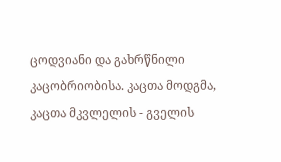ცოდვიანი და გახრწნილი კაცობრიობისა. კაცთა მოდგმა, კაცთა მკვლელის - გველის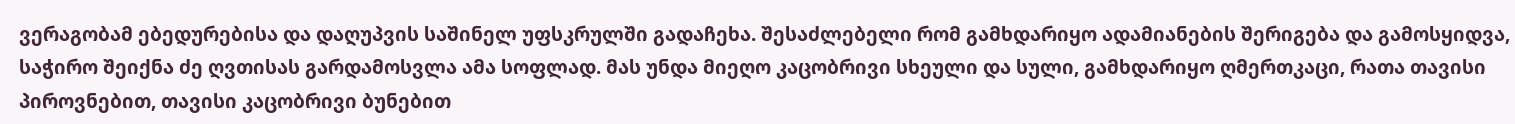ვერაგობამ ებედურებისა და დაღუპვის საშინელ უფსკრულში გადაჩეხა. შესაძლებელი რომ გამხდარიყო ადამიანების შერიგება და გამოსყიდვა, საჭირო შეიქნა ძე ღვთისას გარდამოსვლა ამა სოფლად. მას უნდა მიეღო კაცობრივი სხეული და სული, გამხდარიყო ღმერთკაცი, რათა თავისი პიროვნებით, თავისი კაცობრივი ბუნებით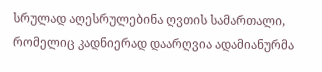სრულად აღესრულებინა ღვთის სამართალი, რომელიც კადნიერად დაარღვია ადამიანურმა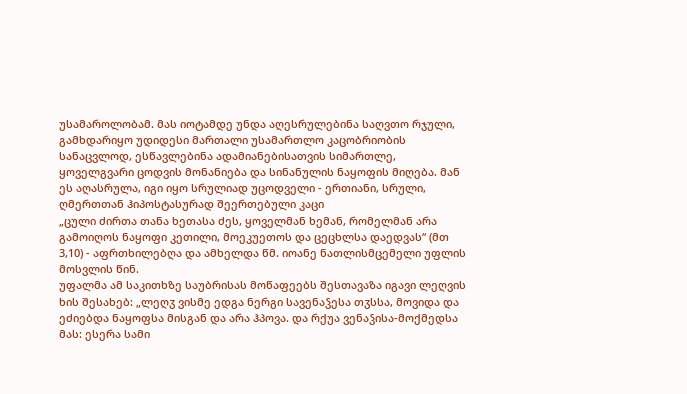უსამაროლობამ. მას იოტამდე უნდა აღესრულებინა საღვთო რჯული, გამხდარიყო უდიდესი მართალი უსამართლო კაცობრიობის სანაცვლოდ, ესწავლებინა ადამიანებისათვის სიმართლე, ყოველგვარი ცოდვის მონანიება და სინანულის ნაყოფის მიღება. მან ეს აღასრულა, იგი იყო სრულიად უცოდველი - ერთიანი, სრული, ღმერთთან ჰიპოსტასურად შეერთებული კაცი
„ცული ძირთა თანა ხეთასა ძეს, ყოველმან ხემან, რომელმან არა გამოიღოს ნაყოფი კეთილი, მოეკუეთოს და ცეცხლსა დაედვას“ (მთ 3,10) - აფრთხილებღა და ამხელდა წმ. იოანე ნათლისმცემელი უფლის მოსვლის წინ.
უფალმა ამ საკითხზე საუბრისას მოწაფეებს შესთავაზა იგავი ლეღვის ხის შესახებ: „ლეღჳ ვისმე ედგა ნერგი სავენაჴესა თჳსსა, მოვიდა და ეძიებდა ნაყოფსა მისგან და არა ჰპოვა. და რქუა ვენაჴისა-მოქმედსა მას: ესერა სამი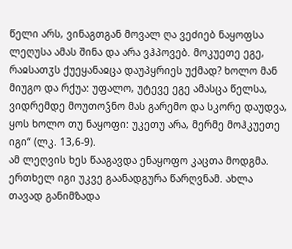წელი არს, ვინაგთგან მოვალ ღა ვეძიებ ნაყოფსა ლეღუსა ამას შინა და არა ვჰპოვებ. მოკუეთე ეგე, რაჲსათჳს ქუეყანაჲცა დაუპყრიეს უქმად? ხოლო მან მიუგო და რქუა: უფალო, უტევე ეგე ამასცა წელსა, ვიდრემდე მოუთოჴნო მას გარემო და სკორე დაუდვა, ყოს ხოლო თუ ნაყოფი: უკეთუ არა, მერმე მოჰკუეთე იგი“ (ლკ. 13,6-9).
ამ ლეღვის ხეს წააგავდა ენაყოფო კაცთა მოდგმა. ერთხელ იგი უკვე გაანადგურა წარღვნამ. ახლა თავად განიმზადა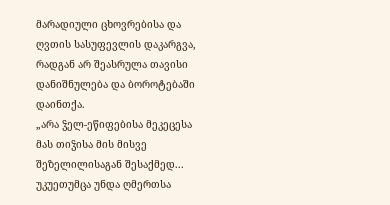მარადიული ცხოვრებისა და ღვთის სასუფევლის დაკარგვა, რადგან არ შეასრულა თავისი დანიშნულება და ბოროტებაში დაინთქა.
„არა ჴელ-ეწიფებისა მეკეცესა მას თიჴისა მის მისვე შეზელილისაგან შესაქმედ... უკუეთუმცა უნდა ღმერთსა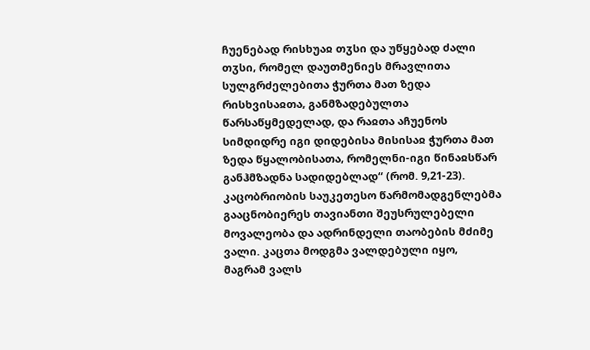ჩუენებად რისხუაჲ თჳსი და უწყებად ძალი თჳსი, რომელ დაუთმენიეს მრავლითა სულგრძელებითა ჭურთა მათ ზედა რისხვისაჲთა, განმზადებულთა წარსაწყმედელად, და რაჲთა აჩუენოს სიმდიდრე იგი დიდებისა მისისაჲ ჭურთა მათ ზედა წყალობისათა, რომელნი-იგი წინაჲსწარ განჰმზადნა სადიდებლად“ (რომ. 9,21-23).
კაცობრიობის საუკეთესო წარმომადგენლებმა გააცნობიერეს თავიანთი შეუსრულებელი მოვალეობა და ადრინდელი თაობების მძიმე ვალი. კაცთა მოდგმა ვალდებული იყო, მაგრამ ვალს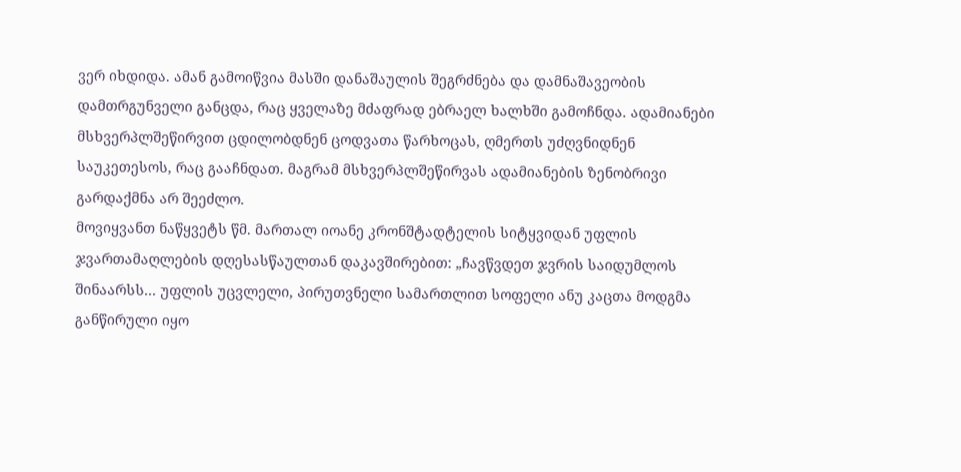ვერ იხდიდა. ამან გამოიწვია მასში დანაშაულის შეგრძნება და დამნაშავეობის დამთრგუნველი განცდა, რაც ყველაზე მძაფრად ებრაელ ხალხში გამოჩნდა. ადამიანები მსხვერპლშეწირვით ცდილობდნენ ცოდვათა წარხოცას, ღმერთს უძღვნიდნენ საუკეთესოს, რაც გააჩნდათ. მაგრამ მსხვერპლშეწირვას ადამიანების ზენობრივი გარდაქმნა არ შეეძლო.
მოვიყვანთ ნაწყვეტს წმ. მართალ იოანე კრონშტადტელის სიტყვიდან უფლის ჯვართამაღლების დღესასწაულთან დაკავშირებით: „ჩავწვდეთ ჯვრის საიდუმლოს შინაარსს... უფლის უცვლელი, პირუთვნელი სამართლით სოფელი ანუ კაცთა მოდგმა განწირული იყო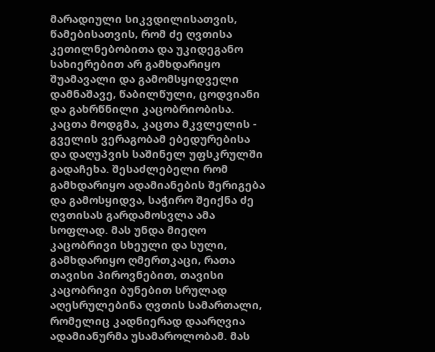მარადიული სიკვდილისათვის, წამებისათვის, რომ ძე ღვთისა კეთილნებობითა და უკიდეგანო სახიერებით არ გამხდარიყო შუამავალი და გამომსყიდველი დამნაშავე, წაბილწული, ცოდვიანი და გახრწნილი კაცობრიობისა. კაცთა მოდგმა, კაცთა მკვლელის - გველის ვერაგობამ ებედურებისა და დაღუპვის საშინელ უფსკრულში გადაჩეხა. შესაძლებელი რომ გამხდარიყო ადამიანების შერიგება და გამოსყიდვა, საჭირო შეიქნა ძე ღვთისას გარდამოსვლა ამა სოფლად. მას უნდა მიეღო კაცობრივი სხეული და სული, გამხდარიყო ღმერთკაცი, რათა თავისი პიროვნებით, თავისი კაცობრივი ბუნებით სრულად აღესრულებინა ღვთის სამართალი, რომელიც კადნიერად დაარღვია ადამიანურმა უსამაროლობამ. მას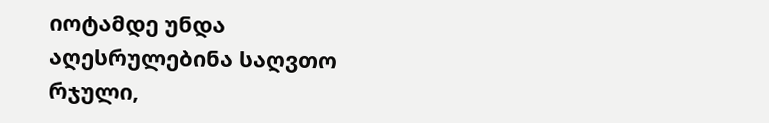იოტამდე უნდა აღესრულებინა საღვთო რჯული,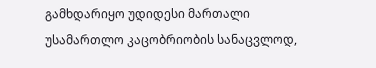გამხდარიყო უდიდესი მართალი უსამართლო კაცობრიობის სანაცვლოდ,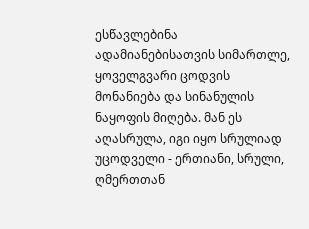ესწავლებინა ადამიანებისათვის სიმართლე, ყოველგვარი ცოდვის მონანიება და სინანულის ნაყოფის მიღება. მან ეს აღასრულა, იგი იყო სრულიად უცოდველი - ერთიანი, სრული, ღმერთთან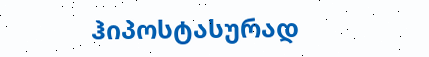ჰიპოსტასურად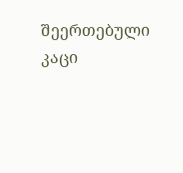შეერთებული კაცი